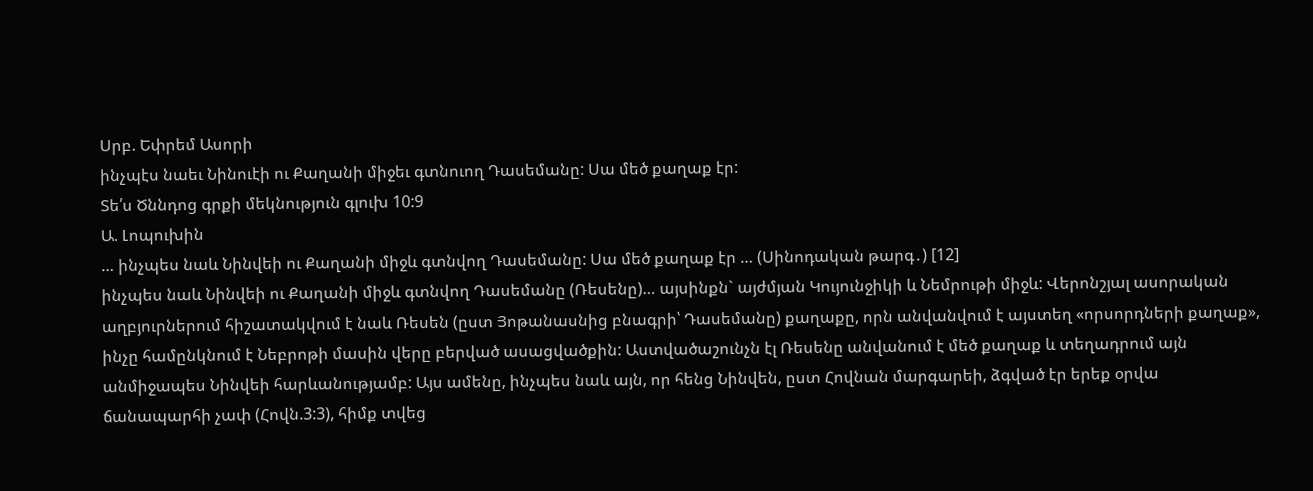Սրբ. Եփրեմ Ասորի
ինչպէս նաեւ Նինուէի ու Քաղանի միջեւ գտնուող Դասեմանը: Սա մեծ քաղաք էր:
Տե՛ս Ծննդոց գրքի մեկնություն գլուխ 10:9
Ա. Լոպուխին
… ինչպես նաև Նինվեի ու Քաղանի միջև գտնվող Դասեմանը: Սա մեծ քաղաք էր … (Սինոդական թարգ․) [12]
ինչպես նաև Նինվեի ու Քաղանի միջև գտնվող Դասեմանը (Ռեսենը)… այսինքն` այժմյան Կույունջիկի և Նեմրութի միջև: Վերոնշյալ ասորական աղբյուրներում հիշատակվում է նաև Ռեսեն (ըստ Յոթանասնից բնագրի՝ Դասեմանը) քաղաքը, որն անվանվում է այստեղ «որսորդների քաղաք», ինչը համընկնում է Նեբրոթի մասին վերը բերված ասացվածքին: Աստվածաշունչն էլ Ռեսենը անվանում է մեծ քաղաք և տեղադրում այն անմիջապես Նինվեի հարևանությամբ: Այս ամենը, ինչպես նաև այն, որ հենց Նինվեն, ըստ Հովնան մարգարեի, ձգված էր երեք օրվա ճանապարհի չափ (Հովն.3:3), հիմք տվեց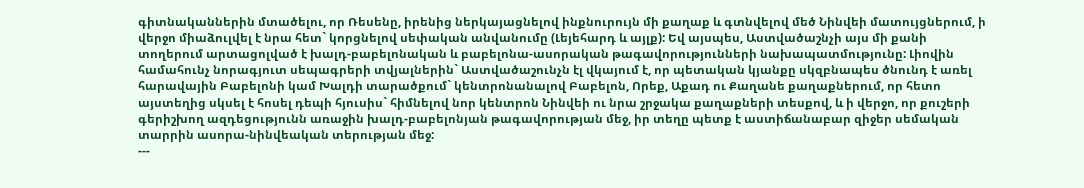գիտնականներին մտածելու, որ Ռեսենը, իրենից ներկայացնելով ինքնուրույն մի քաղաք և գտնվելով մեծ Նինվեի մատույցներում, ի վերջո միաձուլվել է նրա հետ` կորցնելով սեփական անվանումը (Լեյեհարդ և այլք): Եվ այսպես, Աստվածաշնչի այս մի քանի տողերում արտացոլված է խալդ-բաբելոնական և բաբելոնա-ասորական թագավորությունների նախապատմությունը: Լիովին համահունչ նորագյուտ սեպագրերի տվյալներին` Աստվածաշունչն էլ վկայում է, որ պետական կյանքը սկզբնապես ծնունդ է առել հարավային Բաբելոնի կամ Խալդի տարածքում` կենտրոնանալով Բաբելոն, Որեք, Աքադ ու Քաղանե քաղաքներում, որ հետո այստեղից սկսել է հոսել դեպի հյուսիս` հիմնելով նոր կենտրոն Նինվեի ու նրա շրջակա քաղաքների տեսքով, և ի վերջո, որ քուշերի գերիշխող ազդեցությունն առաջին խալդ-բաբելոնյան թագավորության մեջ, իր տեղը պետք է աստիճանաբար զիջեր սեմական տարրին ասորա-նինվեական տերության մեջ:
---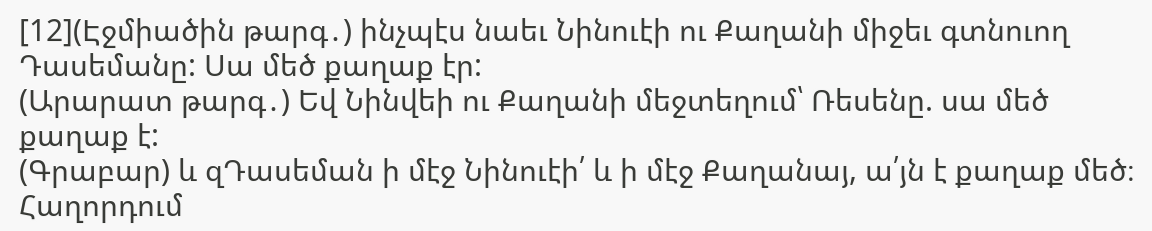[12](Էջմիածին թարգ․) ինչպէս նաեւ Նինուէի ու Քաղանի միջեւ գտնուող Դասեմանը: Սա մեծ քաղաք էր:
(Արարատ թարգ․) Եվ Նինվեի ու Քաղանի մեջտեղում՝ Ռեսենը. սա մեծ քաղաք է:
(Գրաբար) և զԴասեման ի մէջ Նինուէի՛ և ի մէջ Քաղանայ, ա՛յն է քաղաք մեծ։
Հաղորդում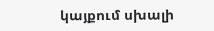կայքում սխալի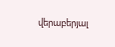վերաբերյալ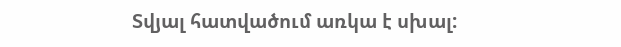Տվյալ հատվածում առկա է սխալ: